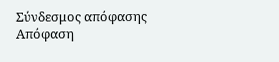Σύνδεσμος απόφασης
Απόφαση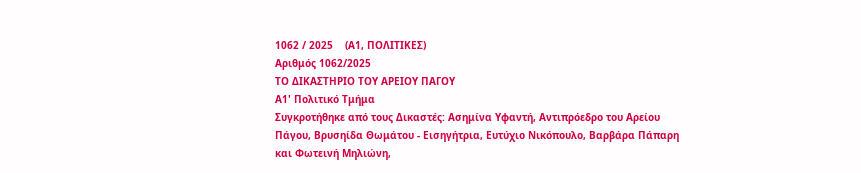1062 / 2025    (Α1, ΠΟΛΙΤΙΚΕΣ)
Αριθμός 1062/2025
ΤΟ ΔΙΚΑΣΤΗΡΙΟ ΤΟΥ ΑΡΕΙΟΥ ΠΑΓΟΥ
Α1' Πολιτικό Τμήμα
Συγκροτήθηκε από τους Δικαστές: Ασημίνα Υφαντή, Αντιπρόεδρο του Αρείου Πάγου, Βρυσηίδα Θωμάτου - Εισηγήτρια, Ευτύχιο Νικόπουλο, Βαρβάρα Πάπαρη και Φωτεινή Μηλιώνη,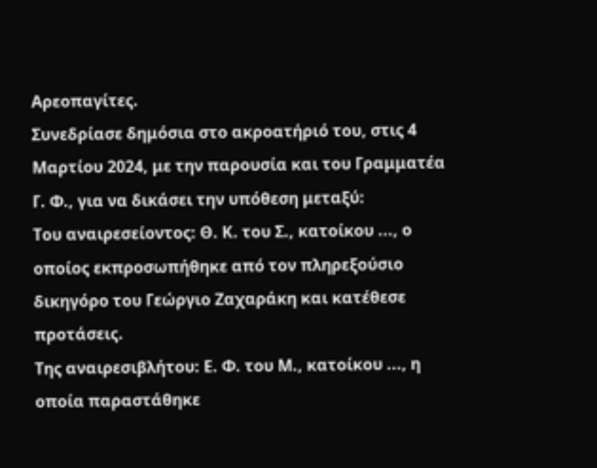Αρεοπαγίτες.
Συνεδρίασε δημόσια στο ακροατήριό του, στις 4 Μαρτίου 2024, με την παρουσία και του Γραμματέα Γ. Φ., για να δικάσει την υπόθεση μεταξύ:
Του αναιρεσείοντος: Θ. Κ. του Σ., κατοίκου ..., ο οποίος εκπροσωπήθηκε από τον πληρεξούσιο δικηγόρο του Γεώργιο Ζαχαράκη και κατέθεσε προτάσεις.
Της αναιρεσιβλήτου: Ε. Φ. του Μ., κατοίκου ..., η οποία παραστάθηκε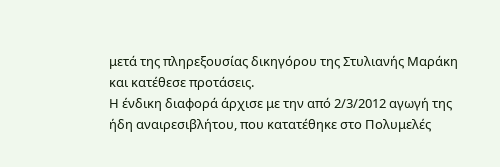μετά της πληρεξουσίας δικηγόρου της Στυλιανής Μαράκη και κατέθεσε προτάσεις.
Η ένδικη διαφορά άρχισε με την από 2/3/2012 αγωγή της ήδη αναιρεσιβλήτου, που κατατέθηκε στο Πολυμελές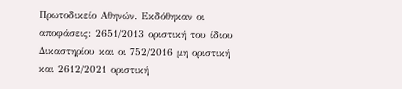Πρωτοδικείο Αθηνών. Εκδόθηκαν οι αποφάσεις: 2651/2013 οριστική του ίδιου Δικαστηρίου και οι 752/2016 μη οριστική και 2612/2021 οριστική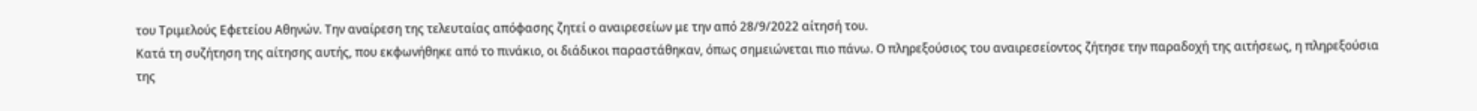του Τριμελούς Εφετείου Αθηνών. Την αναίρεση της τελευταίας απόφασης ζητεί ο αναιρεσείων με την από 28/9/2022 αίτησή του.
Κατά τη συζήτηση της αίτησης αυτής, που εκφωνήθηκε από το πινάκιο, οι διάδικοι παραστάθηκαν, όπως σημειώνεται πιο πάνω. Ο πληρεξούσιος του αναιρεσείοντος ζήτησε την παραδοχή της αιτήσεως, η πληρεξούσια της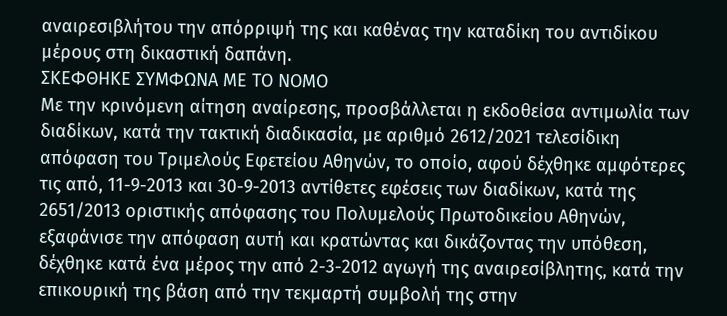αναιρεσιβλήτου την απόρριψή της και καθένας την καταδίκη του αντιδίκου μέρους στη δικαστική δαπάνη.
ΣΚΕΦΘΗΚΕ ΣΥΜΦΩΝΑ ΜΕ ΤΟ ΝΟΜΟ
Με την κρινόμενη αίτηση αναίρεσης, προσβάλλεται η εκδοθείσα αντιμωλία των διαδίκων, κατά την τακτική διαδικασία, με αριθμό 2612/2021 τελεσίδικη απόφαση του Τριμελούς Εφετείου Αθηνών, το οποίο, αφού δέχθηκε αμφότερες τις από, 11-9-2013 και 30-9-2013 αντίθετες εφέσεις των διαδίκων, κατά της 2651/2013 οριστικής απόφασης του Πολυμελούς Πρωτοδικείου Αθηνών, εξαφάνισε την απόφαση αυτή και κρατώντας και δικάζοντας την υπόθεση, δέχθηκε κατά ένα μέρος την από 2-3-2012 αγωγή της αναιρεσίβλητης, κατά την επικουρική της βάση από την τεκμαρτή συμβολή της στην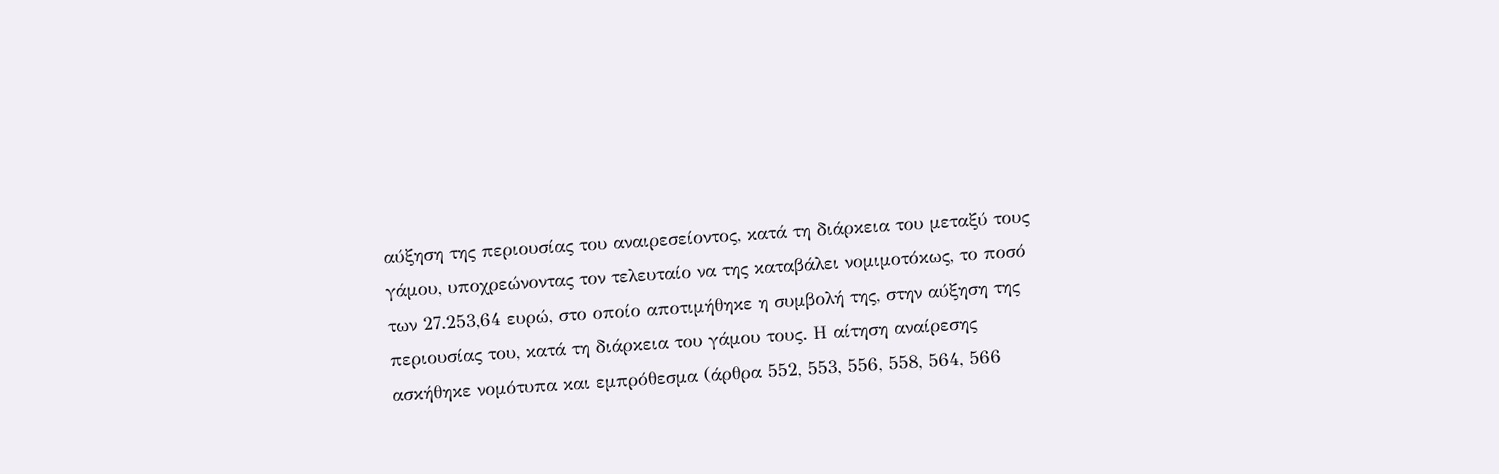αύξηση της περιουσίας του αναιρεσείοντος, κατά τη διάρκεια του μεταξύ τους γάμου, υποχρεώνοντας τον τελευταίο να της καταβάλει νομιμοτόκως, το ποσό των 27.253,64 ευρώ, στο οποίο αποτιμήθηκε η συμβολή της, στην αύξηση της περιουσίας του, κατά τη διάρκεια του γάμου τους. Η αίτηση αναίρεσης ασκήθηκε νομότυπα και εμπρόθεσμα (άρθρα 552, 553, 556, 558, 564, 566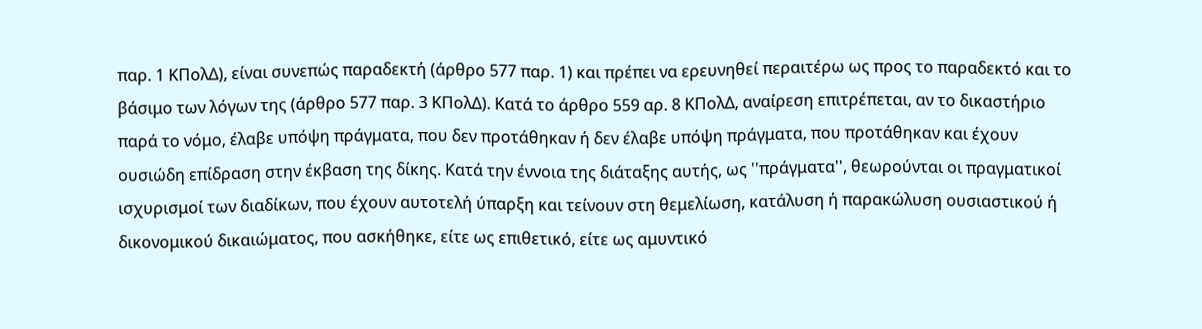παρ. 1 ΚΠολΔ), είναι συνεπώς παραδεκτή (άρθρο 577 παρ. 1) και πρέπει να ερευνηθεί περαιτέρω ως προς το παραδεκτό και το βάσιμο των λόγων της (άρθρο 577 παρ. 3 ΚΠολΔ). Κατά το άρθρο 559 αρ. 8 ΚΠολΔ, αναίρεση επιτρέπεται, αν το δικαστήριο παρά το νόμο, έλαβε υπόψη πράγματα, που δεν προτάθηκαν ή δεν έλαβε υπόψη πράγματα, που προτάθηκαν και έχουν ουσιώδη επίδραση στην έκβαση της δίκης. Κατά την έννοια της διάταξης αυτής, ως ''πράγματα'', θεωρούνται οι πραγματικοί ισχυρισμοί των διαδίκων, που έχουν αυτοτελή ύπαρξη και τείνουν στη θεμελίωση, κατάλυση ή παρακώλυση ουσιαστικού ή δικονομικού δικαιώματος, που ασκήθηκε, είτε ως επιθετικό, είτε ως αμυντικό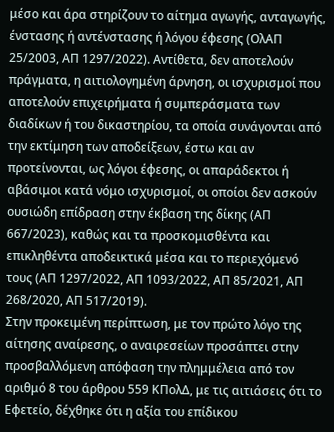μέσο και άρα στηρίζουν το αίτημα αγωγής, ανταγωγής, ένστασης ή αντένστασης ή λόγου έφεσης (ΟλΑΠ 25/2003, ΑΠ 1297/2022). Αντίθετα, δεν αποτελούν πράγματα, η αιτιολογημένη άρνηση, οι ισχυρισμοί που αποτελούν επιχειρήματα ή συμπεράσματα των διαδίκων ή του δικαστηρίου, τα οποία συνάγονται από την εκτίμηση των αποδείξεων, έστω και αν προτείνονται, ως λόγοι έφεσης, οι απαράδεκτοι ή αβάσιμοι κατά νόμο ισχυρισμοί, οι οποίοι δεν ασκούν ουσιώδη επίδραση στην έκβαση της δίκης (ΑΠ 667/2023), καθώς και τα προσκομισθέντα και επικληθέντα αποδεικτικά μέσα και το περιεχόμενό τους (ΑΠ 1297/2022, ΑΠ 1093/2022, ΑΠ 85/2021, ΑΠ 268/2020, ΑΠ 517/2019).
Στην προκειμένη περίπτωση, με τον πρώτο λόγο της αίτησης αναίρεσης, ο αναιρεσείων προσάπτει στην προσβαλλόμενη απόφαση την πλημμέλεια από τον αριθμό 8 του άρθρου 559 ΚΠολΔ, με τις αιτιάσεις ότι το Εφετείο, δέχθηκε ότι η αξία του επίδικου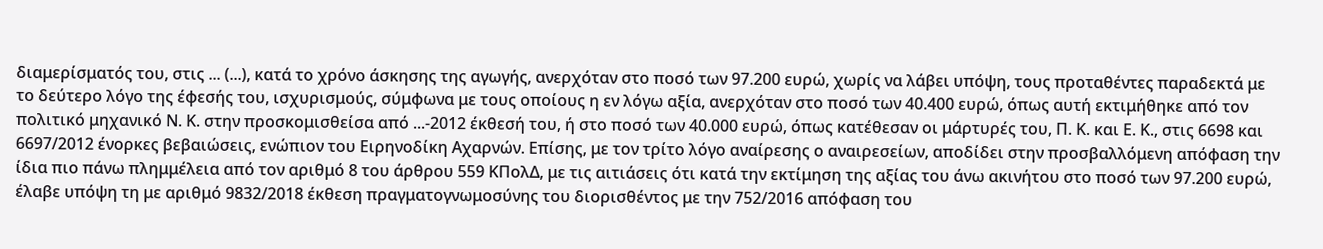διαμερίσματός του, στις ... (...), κατά το χρόνο άσκησης της αγωγής, ανερχόταν στο ποσό των 97.200 ευρώ, χωρίς να λάβει υπόψη, τους προταθέντες παραδεκτά με το δεύτερο λόγο της έφεσής του, ισχυρισμούς, σύμφωνα με τους οποίους η εν λόγω αξία, ανερχόταν στο ποσό των 40.400 ευρώ, όπως αυτή εκτιμήθηκε από τον πολιτικό μηχανικό Ν. Κ. στην προσκομισθείσα από ...-2012 έκθεσή του, ή στο ποσό των 40.000 ευρώ, όπως κατέθεσαν οι μάρτυρές του, Π. Κ. και Ε. Κ., στις 6698 και 6697/2012 ένορκες βεβαιώσεις, ενώπιον του Ειρηνοδίκη Αχαρνών. Επίσης, με τον τρίτο λόγο αναίρεσης ο αναιρεσείων, αποδίδει στην προσβαλλόμενη απόφαση την ίδια πιο πάνω πλημμέλεια από τον αριθμό 8 του άρθρου 559 ΚΠολΔ, με τις αιτιάσεις ότι κατά την εκτίμηση της αξίας του άνω ακινήτου στο ποσό των 97.200 ευρώ, έλαβε υπόψη τη με αριθμό 9832/2018 έκθεση πραγματογνωμοσύνης του διορισθέντος με την 752/2016 απόφαση του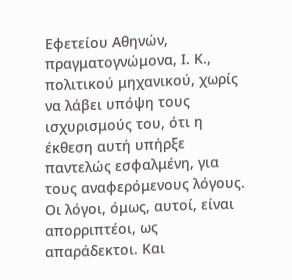Εφετείου Αθηνών, πραγματογνώμονα, Ι. Κ., πολιτικού μηχανικού, χωρίς να λάβει υπόψη τους ισχυρισμούς του, ότι η έκθεση αυτή υπήρξε παντελώς εσφαλμένη, για τους αναφερόμενους λόγους. Οι λόγοι, όμως, αυτοί, είναι απορριπτέοι, ως απαράδεκτοι. Και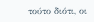τούτο διότι, οι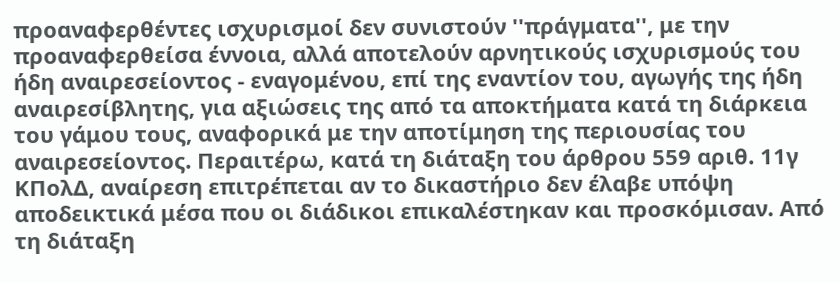προαναφερθέντες ισχυρισμοί δεν συνιστούν ''πράγματα'', με την προαναφερθείσα έννοια, αλλά αποτελούν αρνητικούς ισχυρισμούς του ήδη αναιρεσείοντος - εναγομένου, επί της εναντίον του, αγωγής της ήδη αναιρεσίβλητης, για αξιώσεις της από τα αποκτήματα κατά τη διάρκεια του γάμου τους, αναφορικά με την αποτίμηση της περιουσίας του αναιρεσείοντος. Περαιτέρω, κατά τη διάταξη του άρθρου 559 αριθ. 11γ ΚΠολΔ, αναίρεση επιτρέπεται αν το δικαστήριο δεν έλαβε υπόψη αποδεικτικά μέσα που οι διάδικοι επικαλέστηκαν και προσκόμισαν. Από τη διάταξη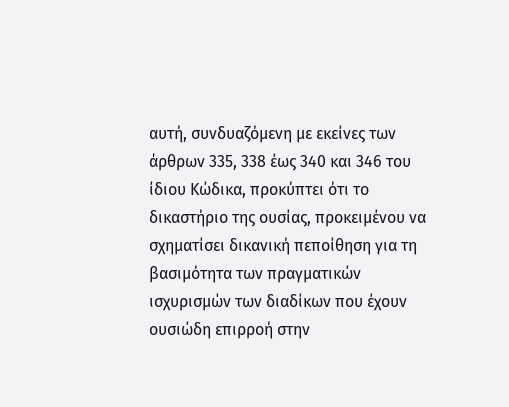αυτή, συνδυαζόμενη με εκείνες των άρθρων 335, 338 έως 340 και 346 του ίδιου Κώδικα, προκύπτει ότι το δικαστήριο της ουσίας, προκειμένου να σχηματίσει δικανική πεποίθηση για τη βασιμότητα των πραγματικών ισχυρισμών των διαδίκων που έχουν ουσιώδη επιρροή στην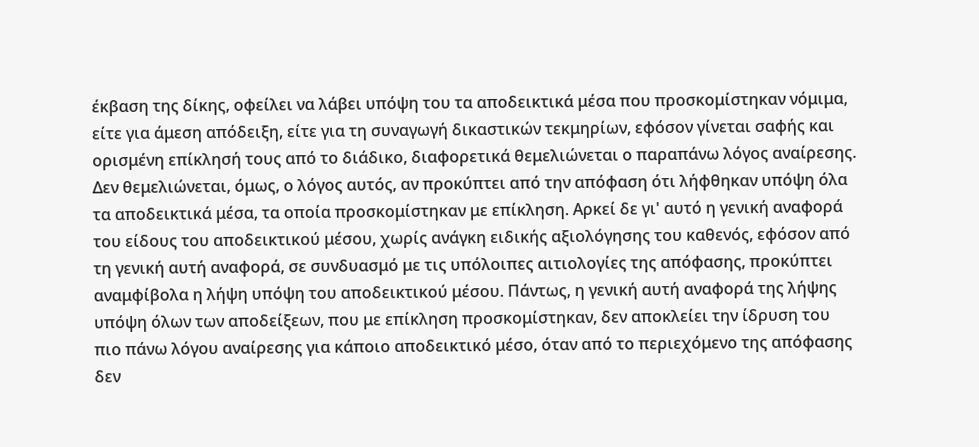έκβαση της δίκης, οφείλει να λάβει υπόψη του τα αποδεικτικά μέσα που προσκομίστηκαν νόμιμα, είτε για άμεση απόδειξη, είτε για τη συναγωγή δικαστικών τεκμηρίων, εφόσον γίνεται σαφής και ορισμένη επίκλησή τους από το διάδικο, διαφορετικά θεμελιώνεται ο παραπάνω λόγος αναίρεσης. Δεν θεμελιώνεται, όμως, ο λόγος αυτός, αν προκύπτει από την απόφαση ότι λήφθηκαν υπόψη όλα τα αποδεικτικά μέσα, τα οποία προσκομίστηκαν με επίκληση. Αρκεί δε γι' αυτό η γενική αναφορά του είδους του αποδεικτικού μέσου, χωρίς ανάγκη ειδικής αξιολόγησης του καθενός, εφόσον από τη γενική αυτή αναφορά, σε συνδυασμό με τις υπόλοιπες αιτιολογίες της απόφασης, προκύπτει αναμφίβολα η λήψη υπόψη του αποδεικτικού μέσου. Πάντως, η γενική αυτή αναφορά της λήψης υπόψη όλων των αποδείξεων, που με επίκληση προσκομίστηκαν, δεν αποκλείει την ίδρυση του πιο πάνω λόγου αναίρεσης για κάποιο αποδεικτικό μέσο, όταν από το περιεχόμενο της απόφασης δεν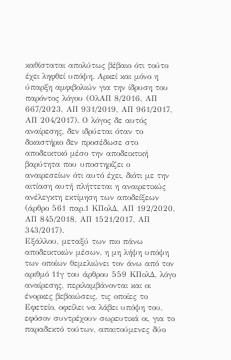καθίσταται απολύτως βέβαιο ότι τούτο έχει ληφθεί υπόψη. Αρκεί και μόνο η ύπαρξη αμφιβολιών για την ίδρυση του παρόντος λόγου (ΟλΑΠ 8/2016, ΑΠ 667/2023, ΑΠ 931/2019, AΠ 961/2017, ΑΠ 204/2017). Ο λόγος δε αυτός αναίρεσης, δεν ιδρύεται όταν το δικαστήριο δεν προσέδωσε στο αποδεικτικό μέσο την αποδεικτική βαρύτητα που υποστηρίζει ο αναιρεσείων ότι αυτό έχει, διότι με την αιτίαση αυτή πλήττεται η αναιρετικώς ανέλεγκτη εκτίμηση των αποδείξεων (άρθρο 561 παρ.1 ΚΠολΔ, ΑΠ 192/2020, ΑΠ 845/2018, ΑΠ 1521/2017, ΑΠ 343/2017).
Εξάλλου, μεταξύ των πιο πάνω αποδεικτικών μέσων, η μη λήψη υπόψη των οποίων θεμελιώνει τον άνω από τον αριθμό 11γ του άρθρου 559 ΚΠολΔ, λόγο αναίρεσης, περιλαμβάνονται και οι ένορκες βεβαιώσεις, τις οποίες το Εφετείο, οφείλει να λάβει υπόψη του, εφόσον συντρέχουν σωρευτικά οι, για το παραδεκτό τούτων, απαιτούμενες δύο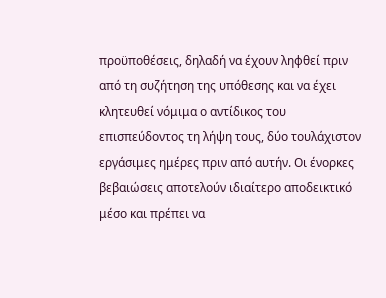προϋποθέσεις, δηλαδή να έχουν ληφθεί πριν από τη συζήτηση της υπόθεσης και να έχει κλητευθεί νόμιμα ο αντίδικος του επισπεύδοντος τη λήψη τους, δύο τουλάχιστον εργάσιμες ημέρες πριν από αυτήν. Οι ένορκες βεβαιώσεις αποτελούν ιδιαίτερο αποδεικτικό μέσο και πρέπει να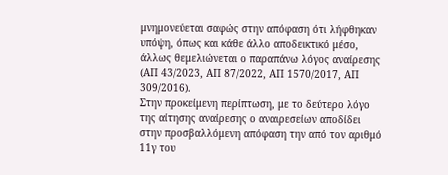μνημονεύεται σαφώς στην απόφαση ότι λήφθηκαν υπόψη, όπως και κάθε άλλο αποδεικτικό μέσο, άλλως θεμελιώνεται ο παραπάνω λόγος αναίρεσης (ΑΠ 43/2023, ΑΠ 87/2022, ΑΠ 1570/2017, ΑΠ 309/2016).
Στην προκείμενη περίπτωση, με το δεύτερο λόγο της αίτησης αναίρεσης ο αναιρεσείων αποδίδει στην προσβαλλόμενη απόφαση την από τον αριθμό 11γ του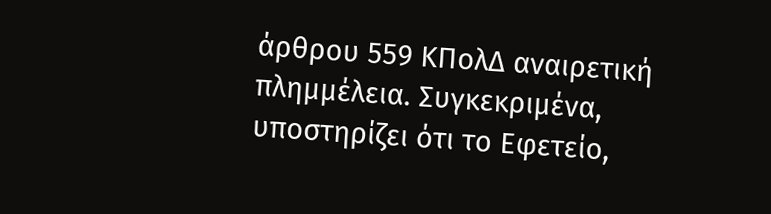άρθρου 559 ΚΠολΔ αναιρετική πλημμέλεια. Συγκεκριμένα, υποστηρίζει ότι το Εφετείο,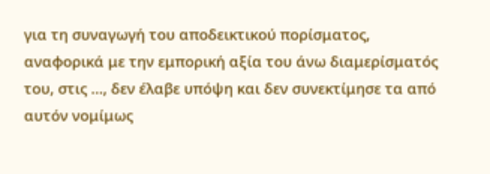για τη συναγωγή του αποδεικτικού πορίσματος, αναφορικά με την εμπορική αξία του άνω διαμερίσματός του, στις ..., δεν έλαβε υπόψη και δεν συνεκτίμησε τα από αυτόν νομίμως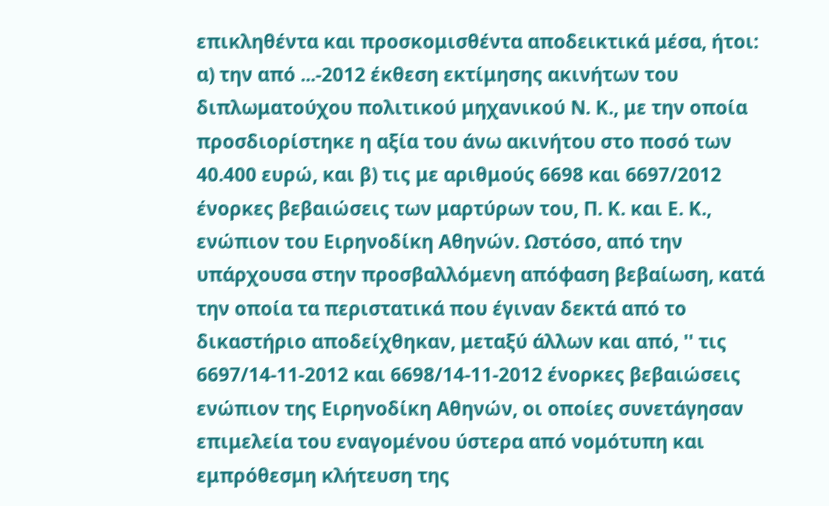επικληθέντα και προσκομισθέντα αποδεικτικά μέσα, ήτοι: α) την από ...-2012 έκθεση εκτίμησης ακινήτων του διπλωματούχου πολιτικού μηχανικού Ν. Κ., με την οποία προσδιορίστηκε η αξία του άνω ακινήτου στο ποσό των 40.400 ευρώ, και β) τις με αριθμούς 6698 και 6697/2012 ένορκες βεβαιώσεις των μαρτύρων του, Π. Κ. και Ε. Κ., ενώπιον του Ειρηνοδίκη Αθηνών. Ωστόσο, από την υπάρχουσα στην προσβαλλόμενη απόφαση βεβαίωση, κατά την οποία τα περιστατικά που έγιναν δεκτά από το δικαστήριο αποδείχθηκαν, μεταξύ άλλων και από, '' τις 6697/14-11-2012 και 6698/14-11-2012 ένορκες βεβαιώσεις ενώπιον της Ειρηνοδίκη Αθηνών, οι οποίες συνετάγησαν επιμελεία του εναγομένου ύστερα από νομότυπη και εμπρόθεσμη κλήτευση της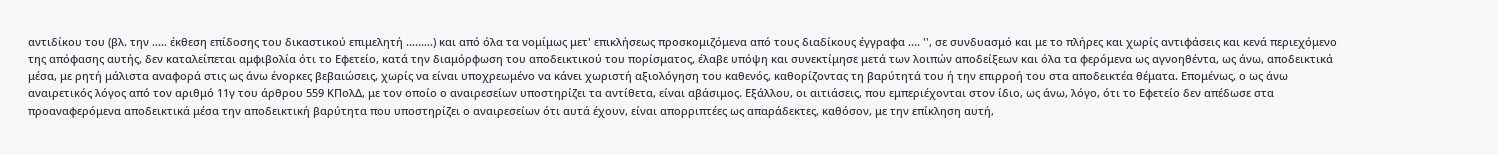αντιδίκου του (βλ. την ..... έκθεση επίδοσης του δικαστικού επιμελητή .........) και από όλα τα νομίμως μετ' επικλήσεως προσκομιζόμενα από τους διαδίκους έγγραφα .... '', σε συνδυασμό και με το πλήρες και χωρίς αντιφάσεις και κενά περιεχόμενο της απόφασης αυτής, δεν καταλείπεται αμφιβολία ότι το Εφετείο, κατά την διαμόρφωση του αποδεικτικού του πορίσματος, έλαβε υπόψη και συνεκτίμησε μετά των λοιπών αποδείξεων και όλα τα φερόμενα ως αγνοηθέντα, ως άνω, αποδεικτικά μέσα, με ρητή μάλιστα αναφορά στις ως άνω ένορκες βεβαιώσεις, χωρίς να είναι υποχρεωμένο να κάνει χωριστή αξιολόγηση του καθενός, καθορίζοντας τη βαρύτητά του ή την επιρροή του στα αποδεικτέα θέματα. Επομένως, ο ως άνω αναιρετικός λόγος από τον αριθμό 11γ του άρθρου 559 ΚΠολΔ, με τον οποίο ο αναιρεσείων υποστηρίζει τα αντίθετα, είναι αβάσιμος. Εξάλλου, οι αιτιάσεις, που εμπεριέχονται στον ίδιο, ως άνω, λόγο, ότι το Εφετείο δεν απέδωσε στα προαναφερόμενα αποδεικτικά μέσα την αποδεικτική βαρύτητα που υποστηρίζει ο αναιρεσείων ότι αυτά έχουν, είναι απορριπτέες ως απαράδεκτες, καθόσον, με την επίκληση αυτή,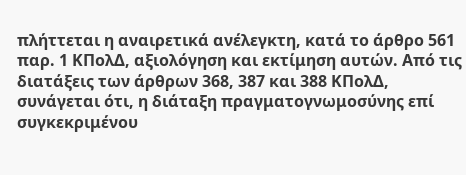πλήττεται η αναιρετικά ανέλεγκτη, κατά το άρθρο 561 παρ. 1 ΚΠολΔ, αξιολόγηση και εκτίμηση αυτών. Από τις διατάξεις των άρθρων 368, 387 και 388 ΚΠολΔ, συνάγεται ότι, η διάταξη πραγματογνωμοσύνης επί συγκεκριμένου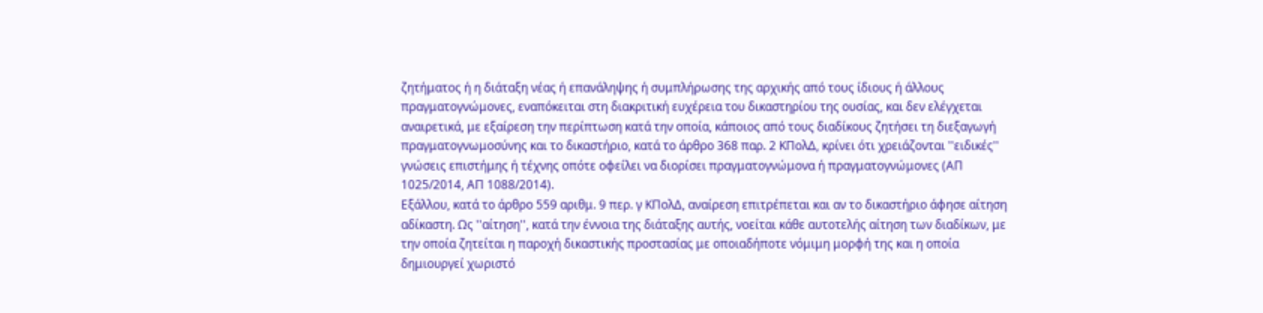ζητήματος ή η διάταξη νέας ή επανάληψης ή συμπλήρωσης της αρχικής από τους ίδιους ή άλλους πραγματογνώμονες, εναπόκειται στη διακριτική ευχέρεια του δικαστηρίου της ουσίας, και δεν ελέγχεται αναιρετικά, με εξαίρεση την περίπτωση κατά την οποία, κάποιος από τους διαδίκους ζητήσει τη διεξαγωγή πραγματογνωμοσύνης και το δικαστήριο, κατά το άρθρο 368 παρ. 2 ΚΠολΔ, κρίνει ότι χρειάζονται ''ειδικές'' γνώσεις επιστήμης ή τέχνης οπότε οφείλει να διορίσει πραγματογνώμονα ή πραγματογνώμονες (ΑΠ 1025/2014, ΑΠ 1088/2014).
Εξάλλου, κατά το άρθρο 559 αριθμ. 9 περ. γ ΚΠολΔ, αναίρεση επιτρέπεται και αν το δικαστήριο άφησε αίτηση αδίκαστη. Ως ''αίτηση'', κατά την έννοια της διάταξης αυτής, νοείται κάθε αυτοτελής αίτηση των διαδίκων, με την οποία ζητείται η παροχή δικαστικής προστασίας με οποιαδήποτε νόμιμη μορφή της και η οποία δημιουργεί χωριστό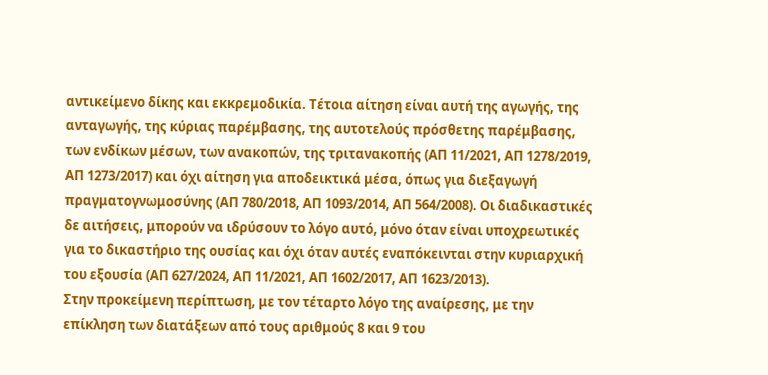αντικείμενο δίκης και εκκρεμοδικία. Τέτοια αίτηση είναι αυτή της αγωγής, της ανταγωγής, της κύριας παρέμβασης, της αυτοτελούς πρόσθετης παρέμβασης, των ενδίκων μέσων, των ανακοπών, της τριτανακοπής (ΑΠ 11/2021, ΑΠ 1278/2019, ΑΠ 1273/2017) και όχι αίτηση για αποδεικτικά μέσα, όπως για διεξαγωγή πραγματογνωμοσύνης (ΑΠ 780/2018, ΑΠ 1093/2014, ΑΠ 564/2008). Οι διαδικαστικές δε αιτήσεις, μπορούν να ιδρύσουν το λόγο αυτό, μόνο όταν είναι υποχρεωτικές για το δικαστήριο της ουσίας και όχι όταν αυτές εναπόκεινται στην κυριαρχική του εξουσία (ΑΠ 627/2024, ΑΠ 11/2021, ΑΠ 1602/2017, ΑΠ 1623/2013).
Στην προκείμενη περίπτωση, με τον τέταρτο λόγο της αναίρεσης, με την επίκληση των διατάξεων από τους αριθμούς 8 και 9 του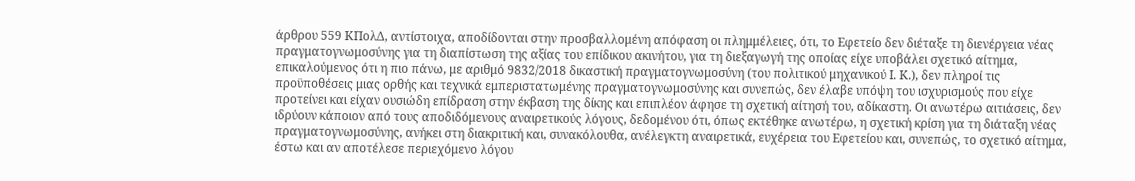άρθρου 559 ΚΠολΔ, αντίστοιχα, αποδίδονται στην προσβαλλομένη απόφαση οι πλημμέλειες, ότι, το Εφετείο δεν διέταξε τη διενέργεια νέας πραγματογνωμοσύνης για τη διαπίστωση της αξίας του επίδικου ακινήτου, για τη διεξαγωγή της οποίας είχε υποβάλει σχετικό αίτημα, επικαλούμενος ότι η πιο πάνω, με αριθμό 9832/2018 δικαστική πραγματογνωμοσύνη (του πολιτικού μηχανικού Ι. Κ.), δεν πληροί τις προϋποθέσεις μιας ορθής και τεχνικά εμπεριστατωμένης πραγματογνωμοσύνης και συνεπώς, δεν έλαβε υπόψη του ισχυρισμούς που είχε προτείνει και είχαν ουσιώδη επίδραση στην έκβαση της δίκης και επιπλέον άφησε τη σχετική αίτησή του, αδίκαστη. Οι ανωτέρω αιτιάσεις, δεν ιδρύουν κάποιον από τους αποδιδόμενους αναιρετικούς λόγους, δεδομένου ότι, όπως εκτέθηκε ανωτέρω, η σχετική κρίση για τη διάταξη νέας πραγματογνωμοσύνης, ανήκει στη διακριτική και, συνακόλουθα, ανέλεγκτη αναιρετικά, ευχέρεια του Εφετείου και, συνεπώς, το σχετικό αίτημα, έστω και αν αποτέλεσε περιεχόμενο λόγου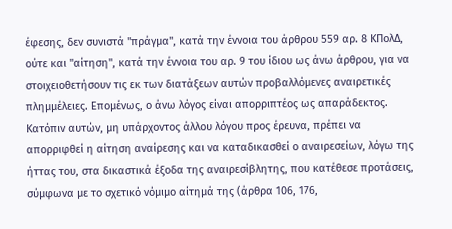έφεσης, δεν συνιστά ''πράγμα'', κατά την έννοια του άρθρου 559 αρ. 8 ΚΠολΔ, ούτε και ''αίτηση'', κατά την έννοια του αρ. 9 του ίδιου ως άνω άρθρου, για να στοιχειοθετήσουν τις εκ των διατάξεων αυτών προβαλλόμενες αναιρετικές πλημμέλειες. Επομένως, ο άνω λόγος είναι απορριπτέος ως απαράδεκτος.
Κατόπιν αυτών, μη υπάρχοντος άλλου λόγου προς έρευνα, πρέπει να απορριφθεί η αίτηση αναίρεσης και να καταδικασθεί ο αναιρεσείων, λόγω της ήττας του, στα δικαστικά έξοδα της αναιρεσίβλητης, που κατέθεσε προτάσεις, σύμφωνα με το σχετικό νόμιμο αίτημά της (άρθρα 106, 176,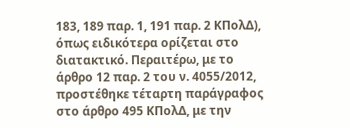183, 189 παρ. 1, 191 παρ. 2 ΚΠολΔ), όπως ειδικότερα ορίζεται στο διατακτικό. Περαιτέρω, με το άρθρο 12 παρ. 2 του ν. 4055/2012, προστέθηκε τέταρτη παράγραφος στο άρθρο 495 ΚΠολΔ, με την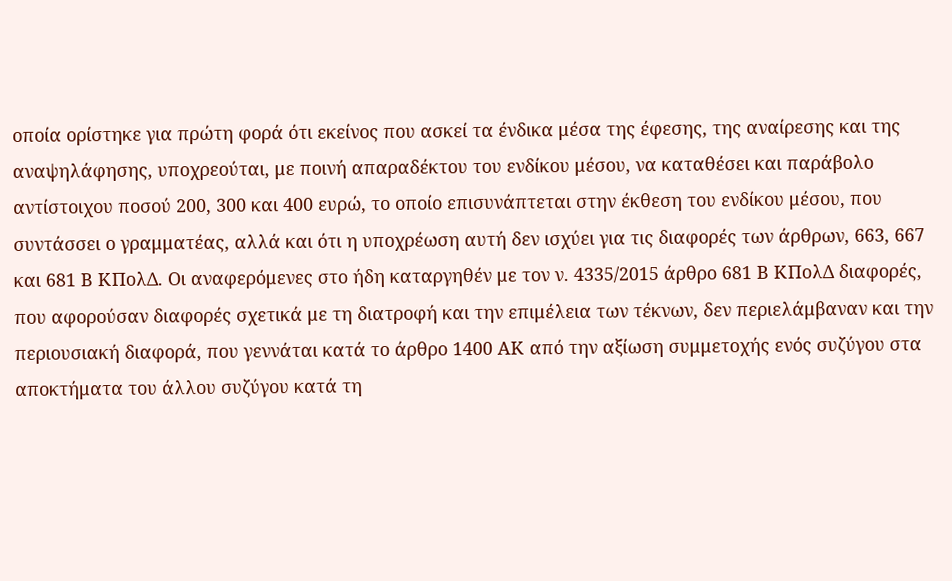οποία ορίστηκε για πρώτη φορά ότι εκείνος που ασκεί τα ένδικα μέσα της έφεσης, της αναίρεσης και της αναψηλάφησης, υποχρεούται, με ποινή απαραδέκτου του ενδίκου μέσου, να καταθέσει και παράβολο αντίστοιχου ποσού 200, 300 και 400 ευρώ, το οποίο επισυνάπτεται στην έκθεση του ενδίκου μέσου, που συντάσσει ο γραμματέας, αλλά και ότι η υποχρέωση αυτή δεν ισχύει για τις διαφορές των άρθρων, 663, 667 και 681 Β ΚΠολΔ. Οι αναφερόμενες στο ήδη καταργηθέν με τον ν. 4335/2015 άρθρο 681 Β ΚΠολΔ διαφορές, που αφορούσαν διαφορές σχετικά με τη διατροφή και την επιμέλεια των τέκνων, δεν περιελάμβαναν και την περιουσιακή διαφορά, που γεννάται κατά το άρθρο 1400 ΑΚ από την αξίωση συμμετοχής ενός συζύγου στα αποκτήματα του άλλου συζύγου κατά τη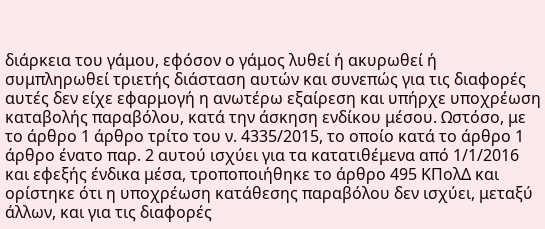διάρκεια του γάμου, εφόσον ο γάμος λυθεί ή ακυρωθεί ή συμπληρωθεί τριετής διάσταση αυτών και συνεπώς για τις διαφορές αυτές δεν είχε εφαρμογή η ανωτέρω εξαίρεση και υπήρχε υποχρέωση καταβολής παραβόλου, κατά την άσκηση ενδίκου μέσου. Ωστόσο, με το άρθρο 1 άρθρο τρίτο του ν. 4335/2015, το οποίο κατά το άρθρο 1 άρθρο ένατο παρ. 2 αυτού ισχύει για τα κατατιθέμενα από 1/1/2016 και εφεξής ένδικα μέσα, τροποποιήθηκε το άρθρο 495 ΚΠολΔ και ορίστηκε ότι η υποχρέωση κατάθεσης παραβόλου δεν ισχύει, μεταξύ άλλων, και για τις διαφορές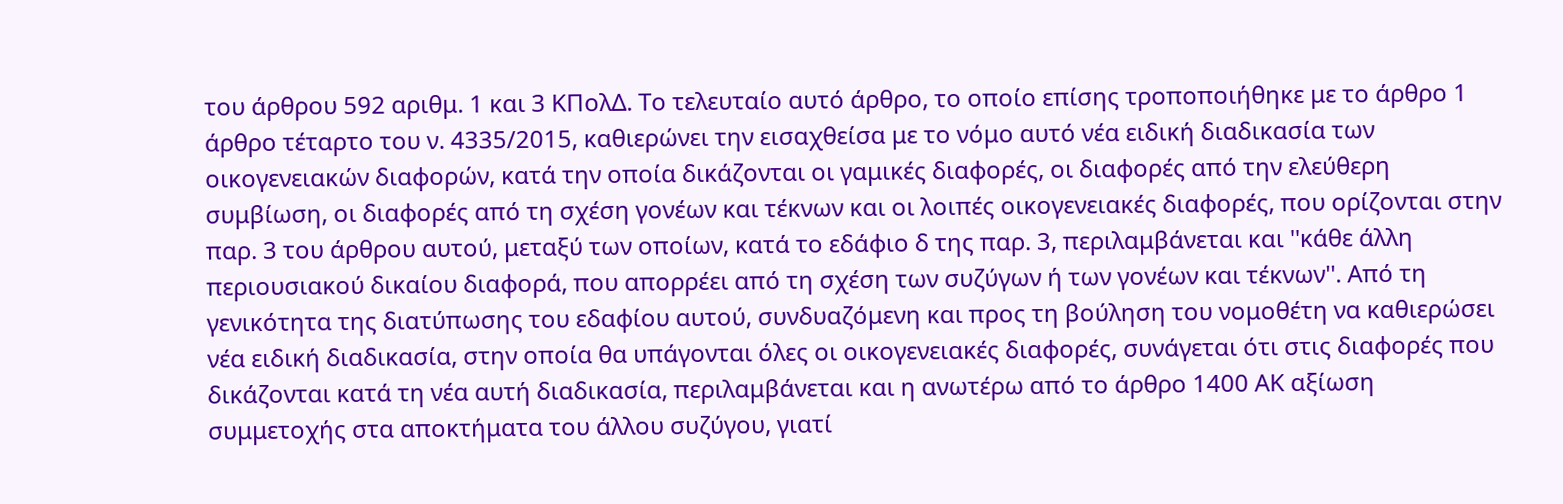του άρθρου 592 αριθμ. 1 και 3 ΚΠολΔ. Το τελευταίο αυτό άρθρο, το οποίο επίσης τροποποιήθηκε με το άρθρο 1 άρθρο τέταρτο του ν. 4335/2015, καθιερώνει την εισαχθείσα με το νόμο αυτό νέα ειδική διαδικασία των οικογενειακών διαφορών, κατά την οποία δικάζονται οι γαμικές διαφορές, οι διαφορές από την ελεύθερη συμβίωση, οι διαφορές από τη σχέση γονέων και τέκνων και οι λοιπές οικογενειακές διαφορές, που ορίζονται στην παρ. 3 του άρθρου αυτού, μεταξύ των οποίων, κατά το εδάφιο δ της παρ. 3, περιλαμβάνεται και ''κάθε άλλη περιουσιακού δικαίου διαφορά, που απορρέει από τη σχέση των συζύγων ή των γονέων και τέκνων''. Από τη γενικότητα της διατύπωσης του εδαφίου αυτού, συνδυαζόμενη και προς τη βούληση του νομοθέτη να καθιερώσει νέα ειδική διαδικασία, στην οποία θα υπάγονται όλες οι οικογενειακές διαφορές, συνάγεται ότι στις διαφορές που δικάζονται κατά τη νέα αυτή διαδικασία, περιλαμβάνεται και η ανωτέρω από το άρθρο 1400 ΑΚ αξίωση συμμετοχής στα αποκτήματα του άλλου συζύγου, γιατί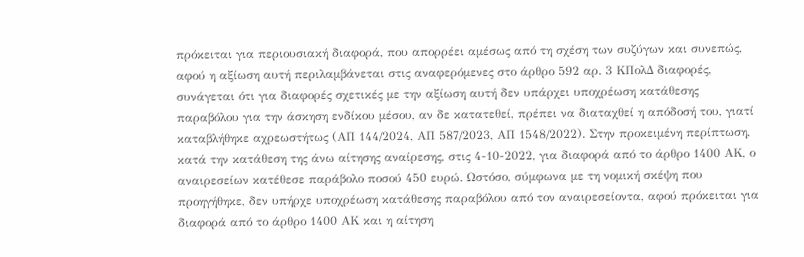πρόκειται για περιουσιακή διαφορά, που απορρέει αμέσως από τη σχέση των συζύγων και συνεπώς, αφού η αξίωση αυτή περιλαμβάνεται στις αναφερόμενες στο άρθρο 592 αρ. 3 ΚΠολΔ διαφορές, συνάγεται ότι για διαφορές σχετικές με την αξίωση αυτή δεν υπάρχει υποχρέωση κατάθεσης παραβόλου για την άσκηση ενδίκου μέσου, αν δε κατατεθεί, πρέπει να διαταχθεί η απόδοσή του, γιατί καταβλήθηκε αχρεωστήτως (ΑΠ 144/2024, ΑΠ 587/2023, ΑΠ 1548/2022). Στην προκειμένη περίπτωση, κατά την κατάθεση της άνω αίτησης αναίρεσης, στις 4-10-2022, για διαφορά από το άρθρο 1400 ΑΚ, ο αναιρεσείων κατέθεσε παράβολο ποσού 450 ευρώ. Ωστόσο, σύμφωνα με τη νομική σκέψη που προηγήθηκε, δεν υπήρχε υποχρέωση κατάθεσης παραβόλου από τον αναιρεσείοντα, αφού πρόκειται για διαφορά από το άρθρο 1400 ΑΚ και η αίτηση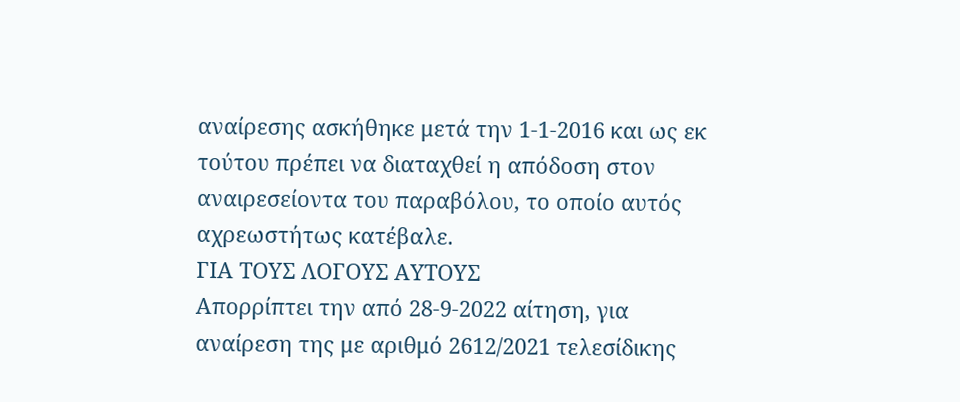αναίρεσης ασκήθηκε μετά την 1-1-2016 και ως εκ τούτου πρέπει να διαταχθεί η απόδοση στον αναιρεσείοντα του παραβόλου, το οποίο αυτός αχρεωστήτως κατέβαλε.
ΓΙΑ ΤΟΥΣ ΛΟΓΟΥΣ ΑΥΤΟΥΣ
Απορρίπτει την από 28-9-2022 αίτηση, για αναίρεση της με αριθμό 2612/2021 τελεσίδικης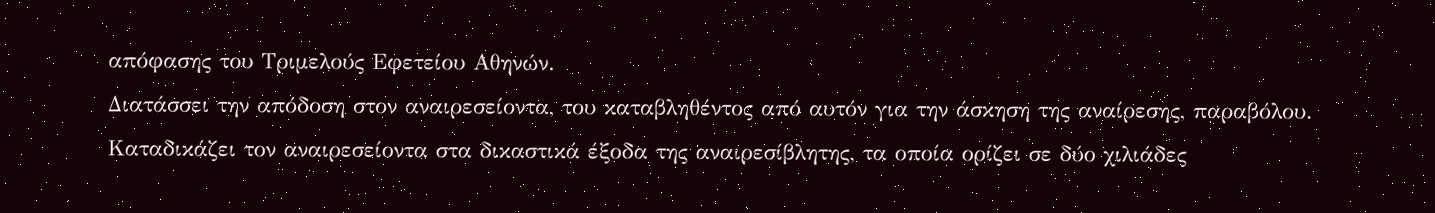απόφασης του Τριμελούς Εφετείου Αθηνών.
Διατάσσει την απόδοση στον αναιρεσείοντα, του καταβληθέντος από αυτόν για την άσκηση της αναίρεσης, παραβόλου.
Καταδικάζει τον αναιρεσείοντα στα δικαστικά έξοδα της αναιρεσίβλητης, τα οποία ορίζει σε δύο χιλιάδες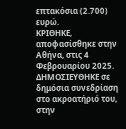επτακόσια (2.700) ευρώ.
ΚΡΙΘΗΚΕ, αποφασίσθηκε στην Αθήνα, στις 4 Φεβρουαρίου 2025.
ΔΗΜΟΣΙΕΥΘΗΚΕ σε δημόσια συνεδρίαση στο ακροατήριό του, στην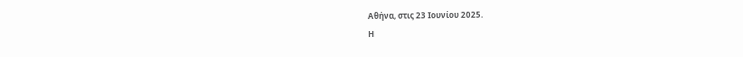Αθήνα, στις 23 Ιουνίου 2025.
Η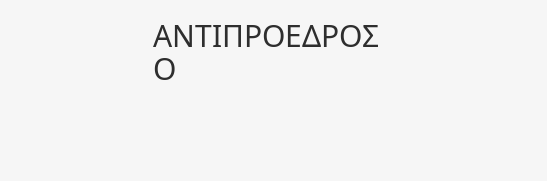ΑΝΤΙΠΡΟΕΔΡΟΣ Ο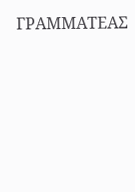ΓΡΑΜΜΑΤΕΑΣ